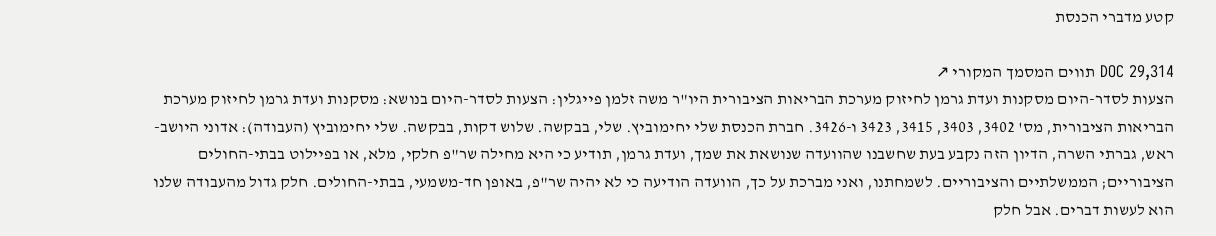קטע מדברי הכנסת

DOC 29,314 תווים המסמך המקורי ↗
הצעות לסדר-היום מסקנות ועדת גרמן לחיזוק מערכת הבריאות הציבורית היו"ר משה זלמן פייגלין: הצעות לסדר-היום בנושא: מסקנות ועדת גרמן לחיזוק מערכת הבריאות הציבורית, מס' 3402, 3403, 3415, 3423 ו-3426. חברת הכנסת שלי יחימוביץ. שלי, בבקשה. שלוש דקות, בבקשה. שלי יחימוביץ (העבודה): אדוני היושב-ראש, גברתי השרה, הדיון הזה נקבע בעת שחשבנו שהוועדה שנושאת את שמך, ועדת גרמן, תודיע כי היא מחילה שר"פ חלקי, מלא, או בפיילוט בבתי-החולים הציבוריים; הממשלתיים והציבוריים. לשמחתנו, ואני מברכת על כך, הוועדה הודיעה כי לא יהיה שר"פ, באופן חד-משמעי, בבתי-החולים. חלק גדול מהעבודה שלנו הוא לעשות דברים. אבל חלק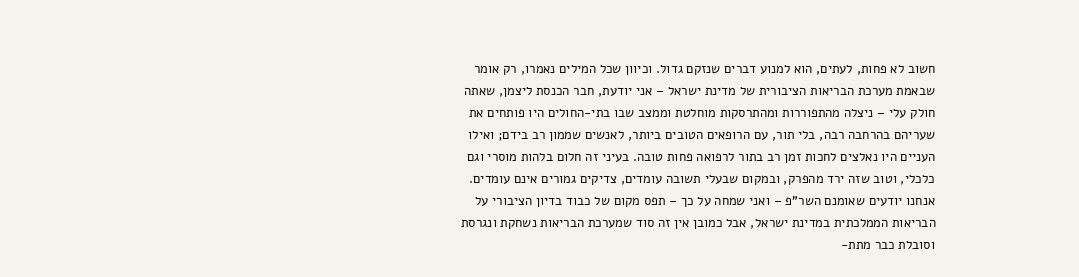חשוב לא פחות, לעתים, הוא למנוע דברים שנזקם גדול. וכיוון שכל המילים נאמרו, רק אומר שבאמת מערכת הבריאות הציבורית של מדינת ישראל – אני יודעת, חבר הכנסת ליצמן, שאתה חולק עלי – ניצלה מהתפוררות ומהתרסקות מוחלטת וממצב שבו בתי-החולים היו פותחים את שעריהם בהרחבה רבה, בלי תור, עם הרופאים הטובים ביותר, לאנשים שממון רב בידם; ואילו העניים היו נאלצים לחכות זמן רב בתור לרפואה פחות טובה. בעיני זה חלום בלהות מוסרי וגם כלכלי, וטוב שזה ירד מהפרק, ובמקום שבעלי תשובה עומדים, צדיקים גמורים אינם עומדים. אנחנו יודעים שאומנם השר"פ – ואני שמחה על כך – תפס מקום של כבוד בדיון הציבורי על הבריאות הממלכתית במדינת ישראל, אבל כמובן אין זה סוד שמערכת הבריאות נשחקת ונגרסת וסובלת כבר מתת-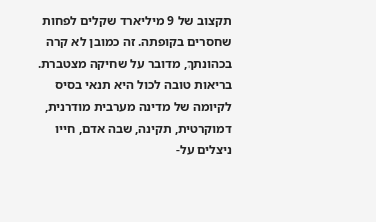תקצוב של 9 מיליארד שקלים לפחות שחסרים בקופתה. זה כמובן לא קרה בכהונתךְ, מדובר על שחיקה מצטברת. בריאות טובה לכול היא תנאי בסיס לקיומה של מדינה מערבית מודרנית, דמוקרטית, תקינה, שבה אדם, חייו ניצלים על-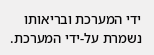ידי המערכת ובריאותו נשמרת על-ידי המערכת.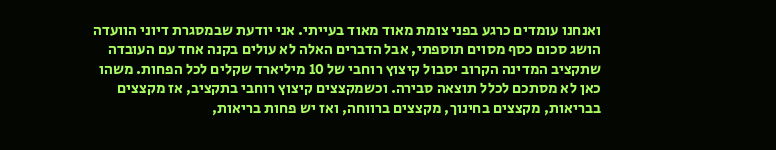ואנחנו עומדים כרגע בפני צומת מאוד מאוד בעייתי. אני יודעת שבמסגרת דיוני הוועדה הושג סכום כסף מסוים תוספתי, אבל הדברים האלה לא עולים בקנה אחד עם העובדה שתקציב המדינה הקרוב יסבול קיצוץ רוחבי של 10 מיליארד שקלים לכל הפחות. משהו כאן לא מסתכם לכלל תוצאה סבירה. וכשמקצצים קיצוץ רוחבי בתקציב, אז מקצצים בבריאות, מקצצים בחינוך, מקצצים ברווחה, ואז יש פחות בריאות,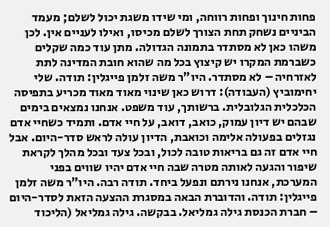פחות חינוך ופחות רווחה, ומי שידו משגת יכול לשלם; מעמד הביניים נשחק תחת הצורך לשלם מכיסו, ואילו לעניים אין. לכן משהו כאן לא מסתדר בתמונה הגדולה. מתן עוד כמה שקלים כשברמת המקרו יש קיצוץ בכל מה שהוא חובת המדינה לתת לאזרחיה – לא מסתדר. היו"ר משה זלמן פייגלין: תודה. שלי יחימוביץ (העבודה): דרוש כאן שינוי מאוד מאוד מכריע בתפיסה הכלכלית הגלובלית. ברשותך, עוד משפט. אנחנו נמצאים בימים שבהם יש דיון עמוק, כואב, דואב, על חיי אדם. ותמיד כשחיי אדם נגזלים בפעולה אלימה וכואבת, הדיון עולה לראש סדר-היום. אבל חיי אדם זה גם בריאות טובה לכול, ובכל צעד ובכל מהלך לקראת שיפור והגעה לאותה מטרה שבה חיי אדם יהיו שווים בפני המערכת, אנחנו נירתם ונפעל ביחד. תודה רבה. היו"ר משה זלמן פייגלין: תודה. והדוברת הבאה במסגרת ההצעה הזאת לסדר-היום – חברת הכנסת גילה גמליאל. בבקשה. גילה גמליאל (הליכוד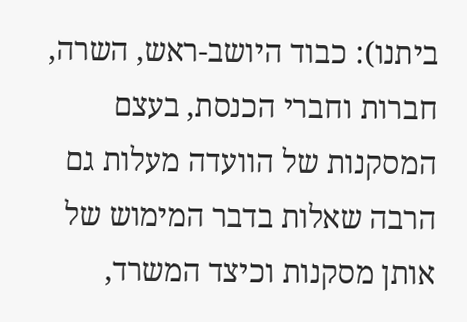ביתנו): כבוד היושב-ראש, השרה, חברות וחברי הכנסת, בעצם המסקנות של הוועדה מעלות גם הרבה שאלות בדבר המימוש של אותן מסקנות וכיצד המשרד,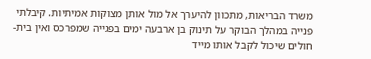משרד הבריאות, מתכוון להיערך אל מול אותן מצוקות אמיתיות. קיבלתי פנייה במהלך הבוקר על תינוק בן ארבעה ימים בפגייה שמפרכס ואין בית-חולים שיכול לקבל אותו מייד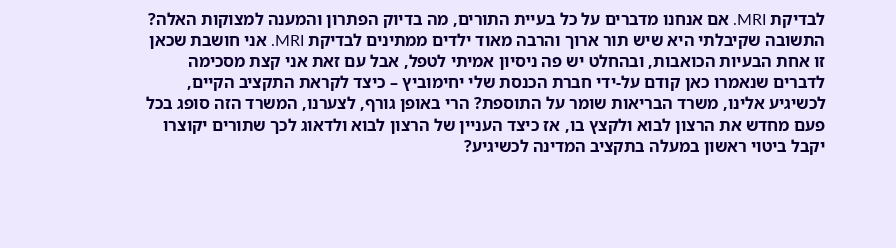לבדיקת MRI. אם אנחנו מדברים על כל בעיית התורים, מה בדיוק הפתרון והמענה למצוקות האלה? התשובה שקיבלתי היא שיש תור ארוך והרבה מאוד ילדים ממתינים לבדיקת MRI. אני חושבת שכאן זו אחת הבעיות הכואבות, ובהחלט יש פה ניסיון אמיתי לטפל, אבל עם זאת אני קצת מסכימה לדברים שנאמרו כאן קודם על-ידי חברת הכנסת שלי יחימוביץ – כיצד לקראת התקציב הקיים, לכשיגיע אלינו, משרד הבריאות שומר על התוספת? הרי באופן גורף, לצערנו, המשרד הזה סופג בכל פעם מחדש את הרצון לבוא ולקצץ בו, אז כיצד העניין של הרצון לבוא ולדאוג לכך שתורים יקוצרו יקבל ביטוי ראשון במעלה בתקציב המדינה לכשיגיע?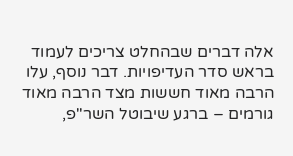אלה דברים שבהחלט צריכים לעמוד בראש סדר העדיפויות. דבר נוסף, עלו הרבה מאוד חששות מצד הרבה מאוד גורמים – ברגע שיבוטל השר"פ,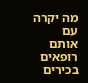מה יקרה עם אותם רופאים בכירים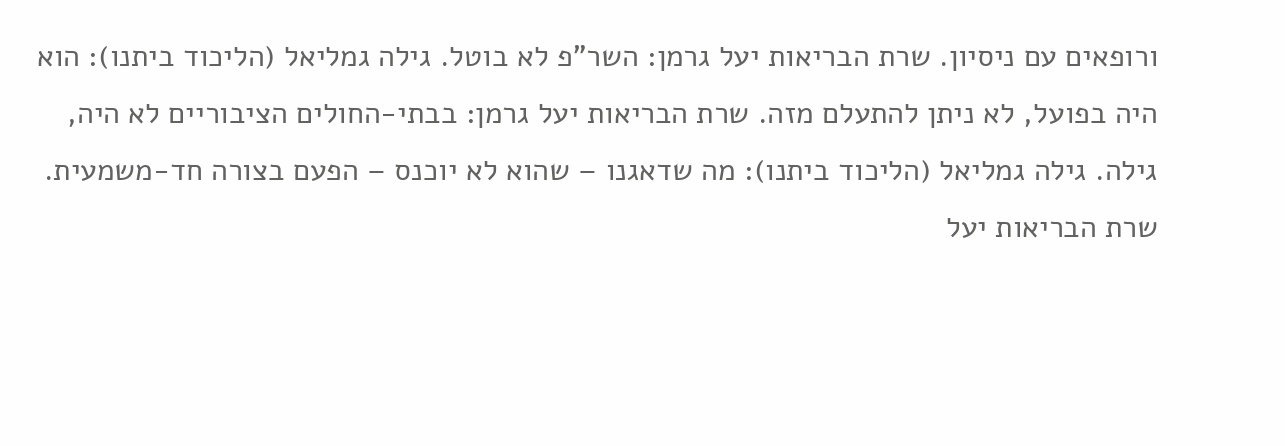ורופאים עם ניסיון. שרת הבריאות יעל גרמן: השר"פ לא בוטל. גילה גמליאל (הליכוד ביתנו): הוא היה בפועל, לא ניתן להתעלם מזה. שרת הבריאות יעל גרמן: בבתי-החולים הציבוריים לא היה, גילה. גילה גמליאל (הליכוד ביתנו): מה שדאגנו – שהוא לא יוכנס – הפעם בצורה חד-משמעית. שרת הבריאות יעל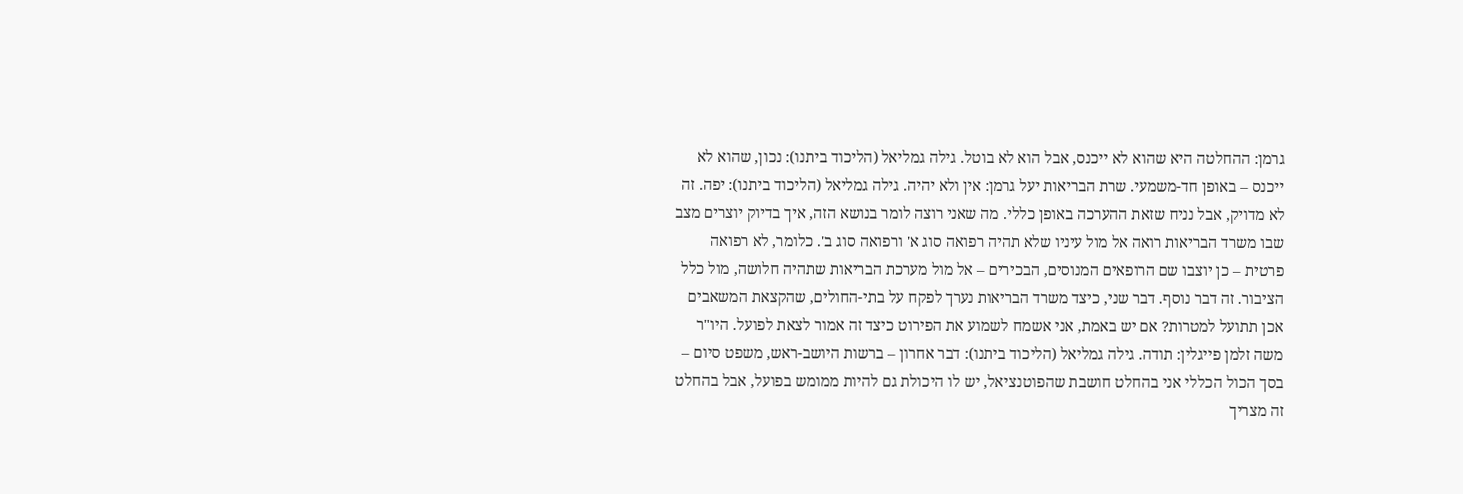גרמן: ההחלטה היא שהוא לא ייכנס, אבל הוא לא בוטל. גילה גמליאל (הליכוד ביתנו): נכון, שהוא לא ייכנס – באופן חד-משמעי. שרת הבריאות יעל גרמן: אין ולא יהיה. גילה גמליאל (הליכוד ביתנו): יפה. זה לא מדויק, אבל נניח שזאת ההערכה באופן כללי. מה שאני רוצה לומר בנושא הזה, איך בדיוק יוצרים מצב שבו משרד הבריאות רואה אל מול עיניו שלא תהיה רפואה סוג א' ורפואה סוג ב'. כלומר, לא רפואה פרטית – כן יוצבו שם הרופאים המנוסים, הבכירים – אל מול מערכת הבריאות שתהיה חלושה, מול כלל הציבור. זה דבר נוסף. דבר שני, כיצד משרד הבריאות נערך לפקח על בתי-החולים, שהקצאת המשאבים אכן תתועל למטרות? אם יש באמת, אני אשמח לשמוע את הפירוט כיצד זה אמור לצאת לפועל. היו"ר משה זלמן פייגלין: תודה. גילה גמליאל (הליכוד ביתנו): דבר אחרון – ברשות היושב-ראש, משפט סיום – בסך הכול הכללי אני בהחלט חושבת שהפוטנציאל, יש לו היכולת גם להיות ממומש בפועל, אבל בהחלט זה מצריך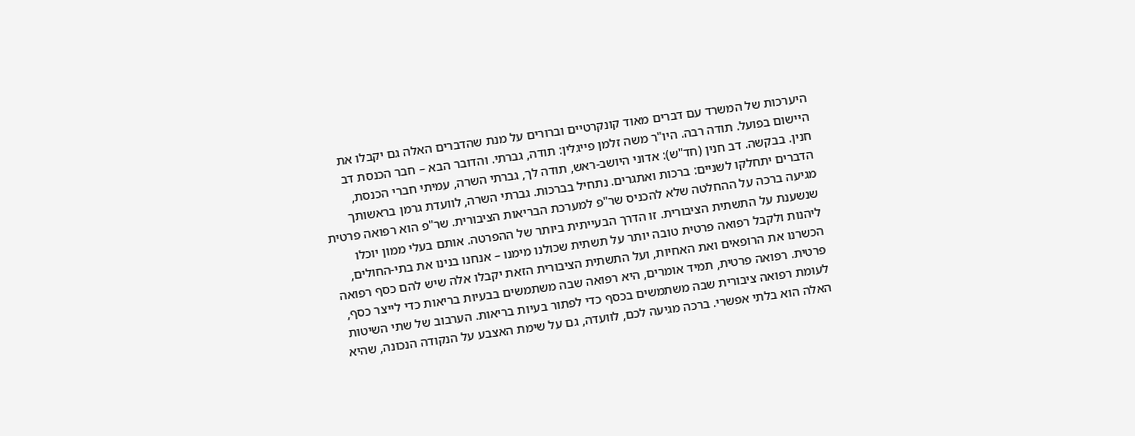היערכות של המשרד עם דברים מאוד קונקרטיים וברורים על מנת שהדברים האלה גם יקבלו את היישום בפועל. תודה רבה. היו"ר משה זלמן פייגלין: תודה, גברתי. והדובר הבא – חבר הכנסת דב חנין. בבקשה. דב חנין (חד"ש): אדוני היושב-ראש, תודה לך, גברתי השרה, עמיתי חברי הכנסת, הדברים יתחלקו לשניים: ברכות ואתגרים. נתחיל בברכות. גברתי השרה, לוועדת גרמן בראשותך מגיעה ברכה על ההחלטה שלא להכניס שר"פ למערכת הבריאות הציבורית. שר"פ הוא רפואה פרטית שנשענת על התשתית הציבורית. זו הדרך הבעייתית ביותר של ההפרטה. אותם בעלי ממון יוכלו ליהנות ולקבל רפואה פרטית טובה יותר על תשתית שכולנו מימנו – אנחנו בנינו את בתי-החולים, הכשרנו את הרופאים ואת האחיות, ועל התשתית הציבורית הזאת יקבלו אלה שיש להם כסף רפואה פרטית. רפואה פרטית, תמיד אומרים, היא רפואה שבה משתמשים בבעיות בריאות כדי לייצר כסף, לעומת רפואה ציבורית שבה משתמשים בכסף כדי לפתור בעיות בריאות. הערבוב של שתי השיטות האלה הוא בלתי אפשרי. ברכה מגיעה לכם, לוועדה, גם על שימת האצבע על הנקודה הנכונה, שהיא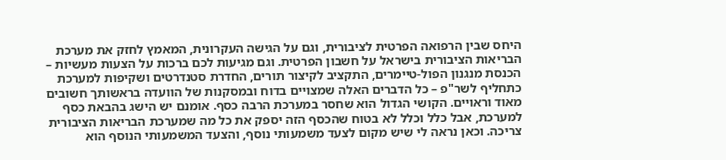היחס שבין הרפואה הפרטית לציבורית, וגם על הגישה העקרונית, המאמץ לחזק את מערכת הבריאות הציבורית בישראל על חשבון הפרטית. וגם מגיעות לכם ברכות על הצעות מעשיות – הכנסת מנגנון הפול-טיימרים, התקציב לקיצור תורים, החדרת סטנדרטים ושקיפות למערכת כתחליף לשר"פ – כל הדברים האלה שמצויים בדוח ובמסקנות של הוועדה בראשותך חשובים מאוד וראויים. הקושי הגדול הוא שחסר במערכת הרבה כסף. אומנם יש הישג בהבאת כסף למערכת, אבל כלל וכלל לא בטוח שהכסף הזה יספק את כל מה שמערכת הבריאות הציבורית צריכה. וכאן נראה לי שיש מקום לצעד משמעותי נוסף, והצעד המשמעותי הנוסף הוא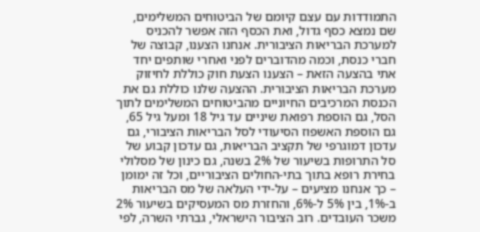התמודדות עם עצם קיומם של הביטוחים המשלימים, שם נמצא כסף גדול, ואת הכסף הזה אפשר להכניס למערכת הבריאות הציבורית. אנחנו הצענו, קבוצה של חברי כנסת, וכמה מהדוברים לפני ואחרי שותפים יחד אתי בהצעה הזאת – הצענו הצעת חוק כוללת לחיזוק מערכת הבריאות הציבורית. ההצעה שלנו כוללת גם את הכנסת המרכיבים החיוניים מהביטוחים המשלימים לתוך הסל, גם הוספת רפואת שיניים עד גיל 18 ומעל גיל 65, גם הוספת האשפוז הסיעודי לסל הבריאות הציבורי, גם עדכון דמוגרפי של תקציב הבריאות, גם עדכון קבוע של סל התרופות בשיעור של 2% בשנה, גם כינון של מסלולי בחירת רופא בתוך בתי-החולים הציבוריים, וכל זה ימומן – כך אנחנו מציעים – על-ידי העלאה של מס הבריאות ב-1%, בין 5% ל-6%, והחזרת מס המעסיקים בשיעור 2% משכר העובדים. רוב הציבור הישראלי, גברתי השרה, לפי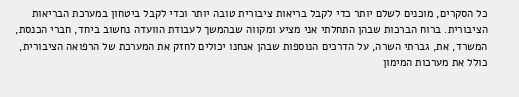כל הסקרים, מוכנים לשלם יותר כדי לקבל בריאות ציבורית טובה יותר וכדי לקבל ביטחון במערכת הבריאות הציבורית. ברוח הברכות שבהן התחלתי אני מציע ומקווה שבהמשך לעבודת הוועדה נחשוב ביחד, חברי הכנסת, המשרד, את, גברתי השרה, על הדרכים הנוספות שבהן אנחנו יכולים לחזק את המערכת של הרפואה הציבורית, כולל את מערכות המימון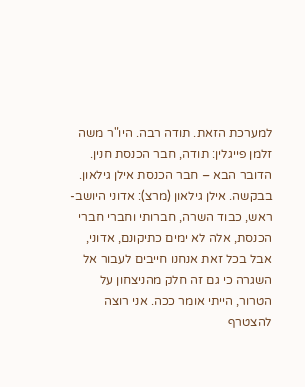למערכת הזאת. תודה רבה. היו"ר משה זלמן פייגלין: תודה, חבר הכנסת חנין. הדובר הבא – חבר הכנסת אילן גילאון. בבקשה. אילן גילאון (מרצ): אדוני היושב-ראש, כבוד השרה, חברותי וחברי חברי הכנסת, אלה לא ימים כתיקונם, אדוני, אבל בכל זאת אנחנו חייבים לעבור אל השגרה כי גם זה חלק מהניצחון על הטרור, הייתי אומר ככה. אני רוצה להצטרף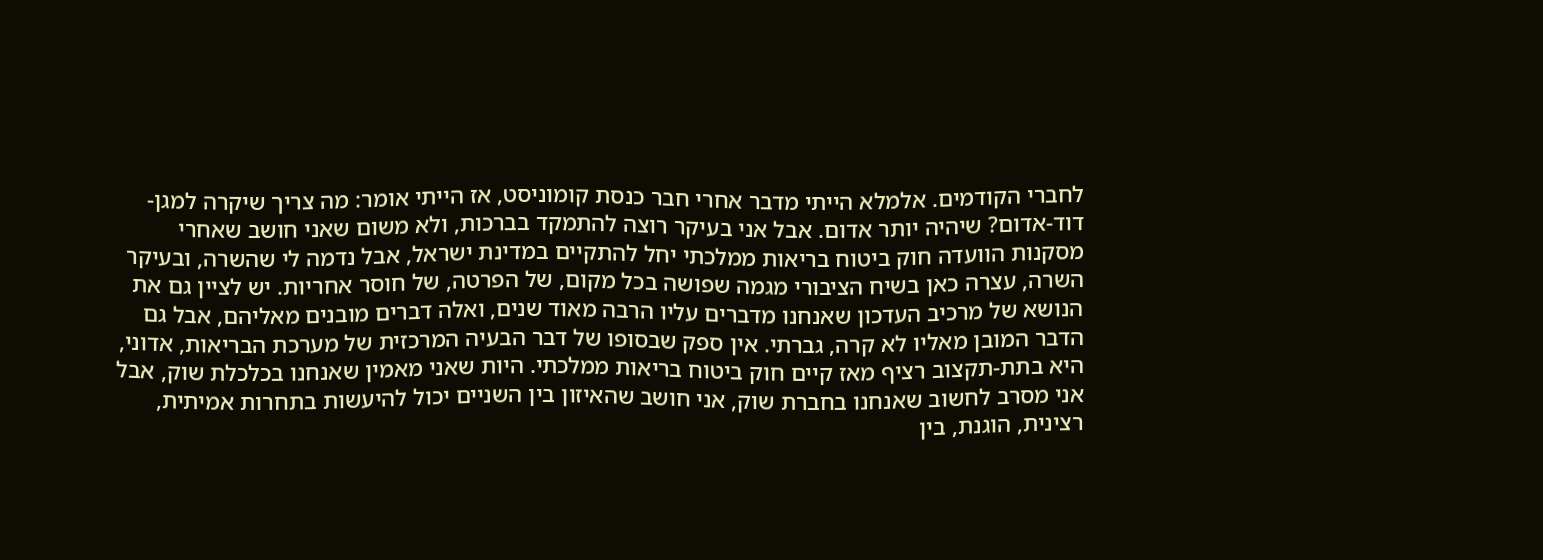לחברי הקודמים. אלמלא הייתי מדבר אחרי חבר כנסת קומוניסט, אז הייתי אומר: מה צריך שיקרה למגן-דוד-אדום? שיהיה יותר אדום. אבל אני בעיקר רוצה להתמקד בברכות, ולא משום שאני חושב שאחרי מסקנות הוועדה חוק ביטוח בריאות ממלכתי יחל להתקיים במדינת ישראל, אבל נדמה לי שהשרה, ובעיקר השרה, עצרה כאן בשיח הציבורי מגמה שפושה בכל מקום, של הפרטה, של חוסר אחריות. יש לציין גם את הנושא של מרכיב העדכון שאנחנו מדברים עליו הרבה מאוד שנים, ואלה דברים מובנים מאליהם, אבל גם הדבר המובן מאליו לא קרה, גברתי. אין ספק שבסופו של דבר הבעיה המרכזית של מערכת הבריאות, אדוני, היא בתת-תקצוב רציף מאז קיים חוק ביטוח בריאות ממלכתי. היות שאני מאמין שאנחנו בכלכלת שוק, אבל אני מסרב לחשוב שאנחנו בחברת שוק, אני חושב שהאיזון בין השניים יכול להיעשות בתחרות אמיתית, רצינית, הוגנת, בין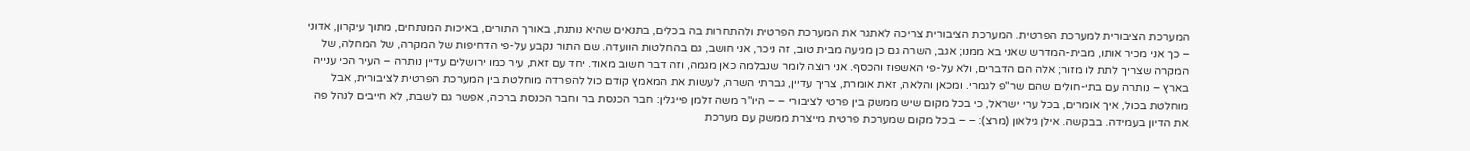המערכת הציבורית למערכת הפרטית. המערכת הציבורית צריכה לאתגר את המערכת הפרטית ולהתחרות בה בכלים, בתנאים שהיא נותנת, באורך התורים, באיכות המנתחים, מתוך עיקרון, אדוני – כך אני מכיר אותו, מבית-המדרש שאני בא ממנו; אגב, השרה גם כן מגיעה מבית טוב, זה ניכר, אני חושב, גם בהחלטות הוועדה. שם התור נקבע על-פי הדחיפות של המקרה, של המחלה, של המקרה שצריך לתת לו מזור; אלה הם הדברים, ולא על-פי האשפוז והכסף. אני רוצה לומר שנבלמה כאן מגמה, וזה דבר חשוב מאוד. יחד עם זאת, עיר כמו ירושלים עדיין נותרה – העיר הכי ענייה בארץ – נותרה עם בתי-חולים שהם שר"פ לגמרי. ומכאן והלאה, זאת אומרת, צריך עדיין, גברתי השרה, לעשות את המאמץ קודם כול להפרדה מוחלטת בין המערכת הפרטית לציבורית, אבל מוחלטת בכול, איך אומרים, בכל ערי ישראל, כי בכל מקום שיש ממשק בין פרטי לציבורי – – היו"ר משה זלמן פייגלין: חבר הכנסת בר וחבר הכנסת ברכה, אפשר גם לשבת, לא חייבים לנהל פה את הדיון בעמידה. בבקשה. אילן גילאון (מרצ): – – בכל מקום שמערכת פרטית מייצרת ממשק עם מערכת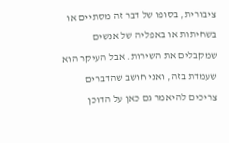ציבורית, בסופו של דבר זה מסתיים או בשחיתות או באפליה של אנשים שמקבלים את השירות. אבל העיקר הוא שעמדת בזה, ואני חושב שהדברים צריכים להיאמר גם כאן על הדוכן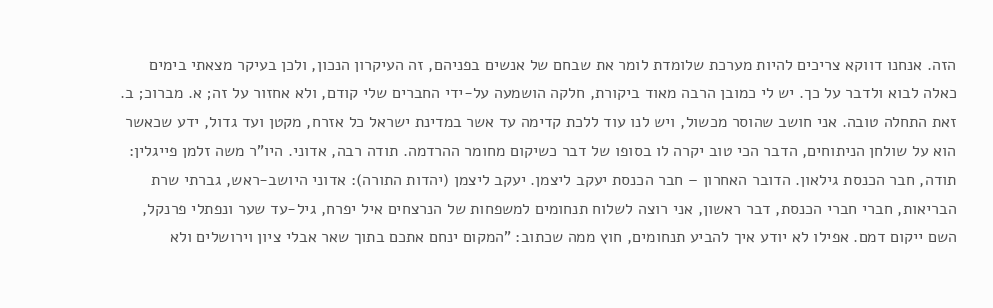הזה. אנחנו דווקא צריכים להיות מערכת שלומדת לומר את שבחם של אנשים בפניהם, זה העיקרון הנכון, ולכן בעיקר מצאתי בימים כאלה לבוא ולדבר על כך. יש לי כמובן הרבה מאוד ביקורת, חלקה הושמעה על-ידי החברים שלי קודם, ולא אחזור על זה; א. מברוכ; ב. זאת התחלה טובה. אני חושב שהוסר מכשול, ויש לנו עוד ללכת קדימה עד אשר במדינת ישראל כל אזרח, מקטן ועד גדול, ידע שכאשר הוא על שולחן הניתוחים, הדבר הכי טוב יקרה לו בסופו של דבר כשיקום מחומר ההרדמה. תודה רבה, אדוני. היו"ר משה זלמן פייגלין: תודה, חבר הכנסת גילאון. הדובר האחרון – חבר הכנסת יעקב ליצמן. יעקב ליצמן (יהדות התורה): אדוני היושב-ראש, גברתי שרת הבריאות, חברי חברי הכנסת, דבר ראשון, אני רוצה לשלוח תנחומים למשפחות של הנרצחים איל יפרח, גיל-עד שער ונפתלי פרנקל, השם ייקום דמם. אפילו לא יודע איך להביע תנחומים, חוץ ממה שכתוב: "המקום ינחם אתכם בתוך שאר אבלי ציון וירושלים ולא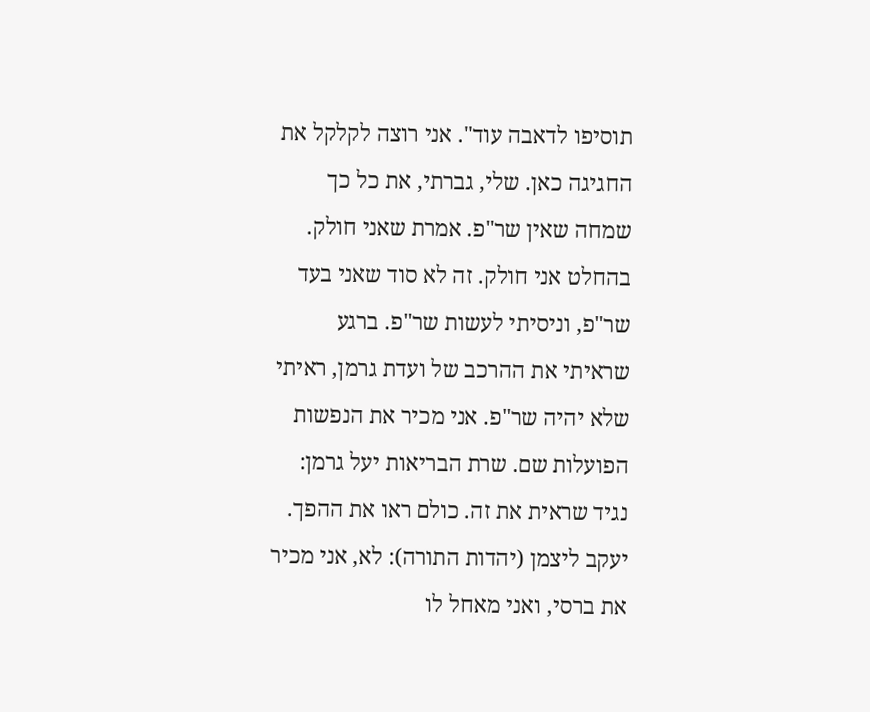תוסיפו לדאבה עוד". אני רוצה לקלקל את החגיגה כאן. שלי, גברתי, את כל כך שמחה שאין שר"פ. אמרת שאני חולק. בהחלט אני חולק. זה לא סוד שאני בעד שר"פ, וניסיתי לעשות שר"פ. ברגע שראיתי את ההרכב של ועדת גרמן, ראיתי שלא יהיה שר"פ. אני מכיר את הנפשות הפועלות שם. שרת הבריאות יעל גרמן: נגיד שראית את זה. כולם ראו את ההפך. יעקב ליצמן (יהדות התורה): לא, אני מכיר את ברסי, ואני מאחל לו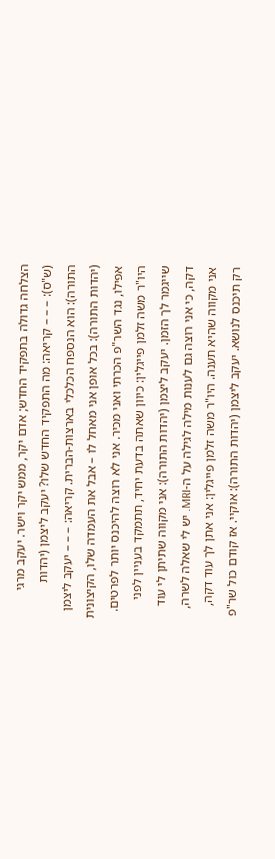הצלחה גדולה בתפקיד החדש; אדם יקר, ממש יקר וישר. יעקב מרגי (ש"ס): – – – קריאה: מה התפקיד החדש שלו? יעקב ליצמן (יהדות התורה): הוא הנספח הכלכלי בארצות-הברית. קריאה: – – – יעקב ליצמן (יהדות התורה): בכל אופן אני מאחל לו – אבל את העמדה שלו, הקיצונית אפילו, נגד השר"פ הכרתי ואני מכיר. אני לא רוצה להיכנס יותר לפרטים. היו"ר משה זלמן פייגלין: כיוון שאתה בדעת יחיד, תתמקד בעניין לפני שייגמר לך הזמן. יעקב ליצמן (יהדות התורה): אני מקווה שתיתן לי עוד דקה, כי אני רוצה גם לענות מילה לגילה על ה-MRI. יש לי שאלה לשרה, אני מקווה שהיא תענה. היו"ר משה זלמן פייגלין: אני אתן לך עוד דקה, רק תיכנס לנושא. יעקב ליצמן (יהדות התורה): אוקיי. אז קודם כול שר"פ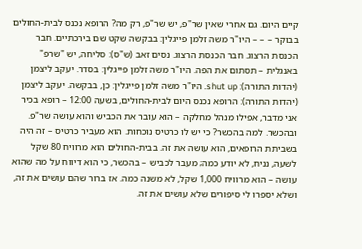קיים היום. גם אחרי שאין שר"פ, יש שר"פ, רק מה? הרופא נכנס לבית-החולים בבוקר – – – היו"ר משה זלמן פייגלין: בבקשה שקט שם בירכתיים. חבר הכנסת הרצוג. חבר הכנסת הרצוג. נסים זאב (ש"ס): סליחה, יש "שרפ" באנגלית – תסתום את הפה. היו"ר משה זלמן פייגלין: בסדר. יעקב ליצמן (יהדות התורה): shut up. היו"ר משה זלמן פייגלין: כן, בבקשה. יעקב ליצמן (יהדות התורה): הרופא נכנס היום לבית-החולים, בשעה 12:00 – רופא בכיר אני מדבר, אפילו מנהל מחלקה – הוא עובר את הכביש והוא עושה שר"פ. ובהכשר. למה בהכשר? כי יש לו כרטיס נוכחות. הוא מעביר כרטיס – זה היה בשביתת הרופאים, הוא עושה את זה. בבית-החולים הוא מרוויח 80 שקל לשעה, נניח, לא יודע כמה; מעבר לכביש – בהכשר, כי הוא דיווח על מה שהוא עושה – הוא מרוויח 1,000 שקל, לא משנה כמה. אז ברור שהם עושים את זה, ושלא יספרו לי סיפורים שלא עושים את זה.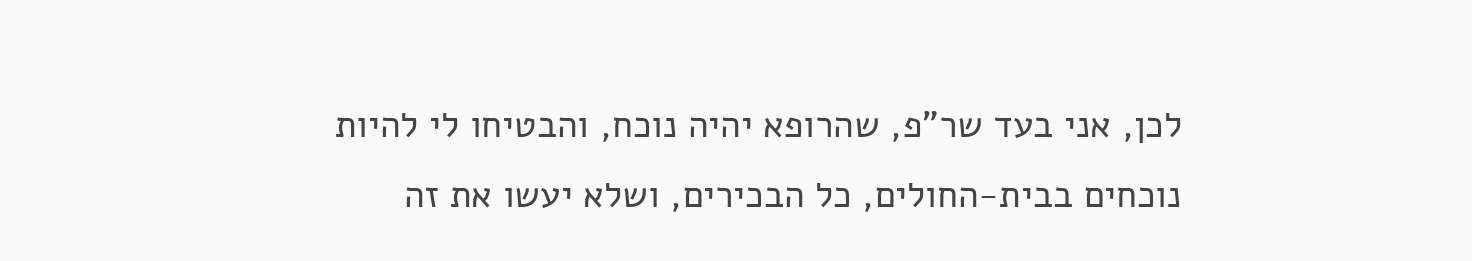לכן, אני בעד שר"פ, שהרופא יהיה נוכח, והבטיחו לי להיות נוכחים בבית-החולים, כל הבכירים, ושלא יעשו את זה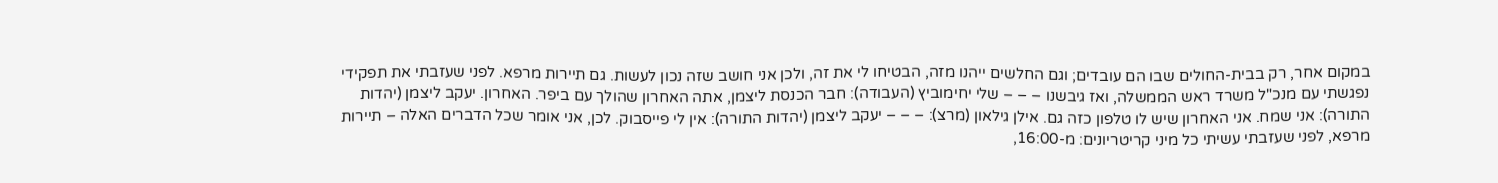במקום אחר, רק בבית-החולים שבו הם עובדים; וגם החלשים ייהנו מזה, הבטיחו לי את זה, ולכן אני חושב שזה נכון לעשות. גם תיירות מרפא. לפני שעזבתי את תפקידי נפגשתי עם מנכ"ל משרד ראש הממשלה, ואז גיבשנו – – – שלי יחימוביץ (העבודה): חבר הכנסת ליצמן, אתה האחרון שהולך עם ביפר. האחרון. יעקב ליצמן (יהדות התורה): אני שמח. אני האחרון שיש לו טלפון כזה גם. אילן גילאון (מרצ): – – – יעקב ליצמן (יהדות התורה): אין לי פייסבוק. לכן, אני אומר שכל הדברים האלה – תיירות מרפא, לפני שעזבתי עשיתי כל מיני קריטריונים: מ-16:00,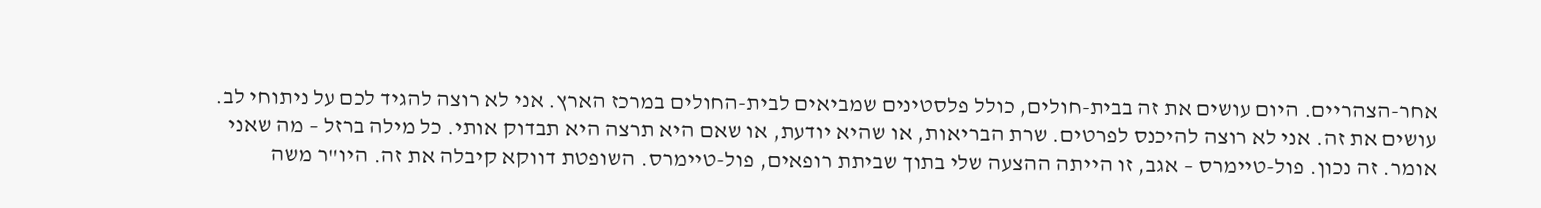אחר-הצהריים. היום עושים את זה בבית-חולים, כולל פלסטינים שמביאים לבית-החולים במרכז הארץ. אני לא רוצה להגיד לכם על ניתוחי לב. עושים את זה. אני לא רוצה להיכנס לפרטים. שרת הבריאות, או שהיא יודעת, או שאם היא תרצה היא תבדוק אותי. כל מילה ברזל – מה שאני אומר. זה נכון. פול-טיימרס – אגב, זו הייתה ההצעה שלי בתוך שביתת רופאים, פול-טיימרס. השופטת דווקא קיבלה את זה. היו"ר משה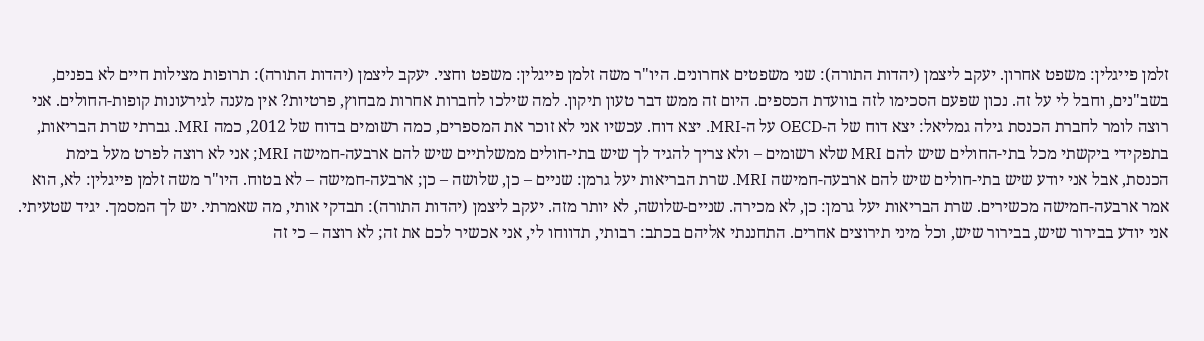זלמן פייגלין: משפט אחרון. יעקב ליצמן (יהדות התורה): שני משפטים אחרונים. היו"ר משה זלמן פייגלין: משפט וחצי. יעקב ליצמן (יהדות התורה): תרופות מצילות חיים לא בפנים, בשב"נים, וחבל לי על זה. נכון שפעם הסכימו לזה בוועדת הכספים. היום זה ממש דבר טעון תיקון. למה שילכו לחברות אחרות מבחוץ, פרטיות? אין מענה לגירעונות קופות-החולים. אני רוצה לומר לחברת הכנסת גילה גמליאל: יצא דוח של ה-OECD על ה-MRI. יצא דוח. עכשיו אני לא זוכר את המספרים, כמה רשומים בדוח של 2012, כמה MRI. גברתי שרת הבריאות, בתפקידי ביקשתי מכל בתי-החולים שיש להם MRI שלא רשומים – ולא צריך להגיד לך שיש בתי-חולים ממשלתיים שיש להם ארבעה-חמישה MRI; אני לא רוצה לפרט מעל בימת הכנסת, אבל אני יודע שיש בתי-חולים שיש להם ארבעה-חמישה MRI. שרת הבריאות יעל גרמן: שניים – כן, שלושה – כן; ארבעה-חמישה – לא בטוח. היו"ר משה זלמן פייגלין: לא, הוא אמר ארבעה-חמישה מכשירים. שרת הבריאות יעל גרמן: כן, לא מכירה. שניים-שלושה, לא יותר מזה. יעקב ליצמן (יהדות התורה): תבדקי אותי, מה שאמרתי. יש לך המסמך. יגיד שטעיתי. אני יודע בבירור שיש, בבירור שיש, וכל מיני תירוצים אחרים. התחננתי אליהם בכתב: רבותי, תדווחו לי, אני אכשיר לכם את זה; לא רוצה – כי זה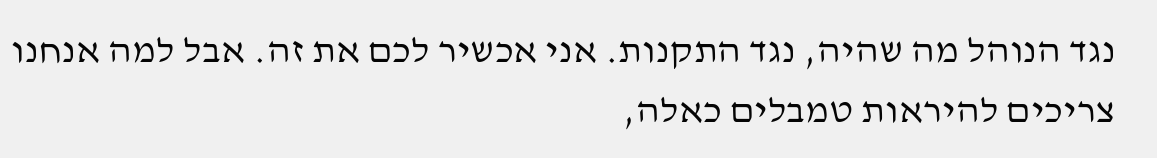נגד הנוהל מה שהיה, נגד התקנות. אני אכשיר לכם את זה. אבל למה אנחנו צריכים להיראות טמבלים כאלה,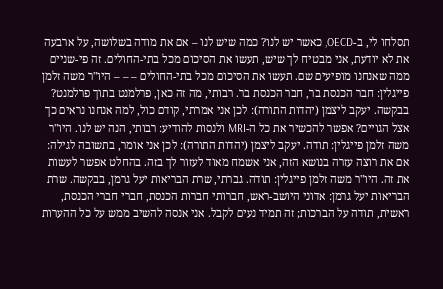תסלחו לי, ב-OECD, כאשר יש לנו? כמה שיש לנו – אם את מודה בשלושה, על ארבעה את לא יודעת, אני מבטיח לך שיש, תעשו את הסיכום מכל בתי-החולים. זה פי-שניים ממה שאנחנו מופיעים שם. תעשו את הסיכום מכל בתי-החולים – – – היו"ר משה זלמן פייגלין: חבר הכנסת בר, חבר הכנסת בר. רבותי, מה זה כאן, פרלמנט בתוך פרלמנט? בבקשה. יעקב ליצמן (יהדות התורה): לכן אני אמרתי, קודם כול, למה אנחנו נראים כך אצל הגויים? אפשר להכשיר את כל ה-MRI ולנסות להודיע: רבותי, הנה יש לנו. היו"ר משה זלמן פייגלין: תודה. יעקב ליצמן (יהדות התורה): לכן אני אומר, בתשובה לגילה: אם את רוצה עזרה בנושא הזה, אני אשמח מאוד לעזור לך בזה. בהחלט אפשר לעשות את זה. היו"ר משה זלמן פייגלין: תודה. גברתי, שרת הבריאות יעל גרמן, בבקשה. שרת הבריאות יעל גרמן: אדוני היושב-ראש, חברותי חברות הכנסת, חברי חברי הכנסת, ראשית, תודה על הברכות; זה תמיד נעים לקבל. אני אנסה להשיב ממש על כל ההערות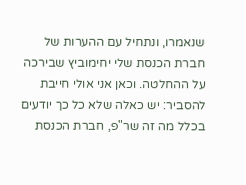שנאמרו, ונתחיל עם ההערות של חברת הכנסת שלי יחימוביץ שבירכה על ההחלטה. וכאן אני אולי חייבת להסביר: יש כאלה שלא כל כך יודעים בכלל מה זה שר"פ, חברת הכנסת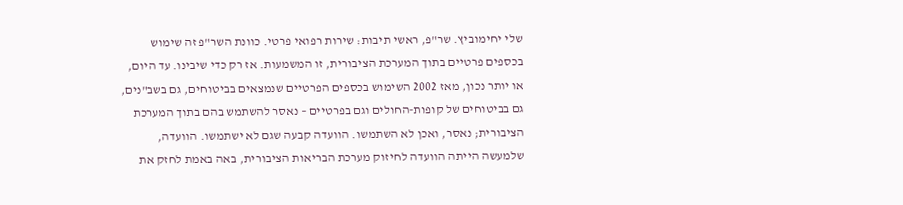שלי יחימוביץ. שר"פ, ראשי תיבות: שירות רפואי פרטי. כוונת השר"פ זה שימוש בכספים פרטיים בתוך המערכת הציבורית, זו המשמעות. אז רק כדי שיבינו. עד היום, או יותר נכון, מאז 2002 השימוש בכספים הפרטיים שנמצאים בביטוחים, גם בשב"נים, גם בביטוחים של קופות-החולים וגם בפרטיים – נאסר להשתמש בהם בתוך המערכת הציבורית; נאסר, ואכן לא השתמשו. הוועדה קבעה שגם לא ישתמשו. הוועדה, שלמעשה הייתה הוועדה לחיזוק מערכת הבריאות הציבורית, באה באמת לחזק את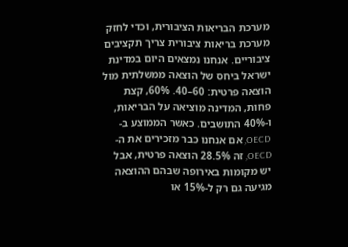מערכת הבריאות הציבורית, וכדי לחזק מערכת בריאות ציבורית צריך תקציבים ציבוריים. אנחנו נמצאים היום במדינת ישראל ביחס של הוצאה ממשלתית מול הוצאה פרטית: 60–40. 60%, קצת פחות, המדינה מוציאה על הבריאות, ו-40% התושבים. כאשר הממוצע ב-OECD, אם אנחנו כבר מזכירים את ה-OECD, זה 28.5% הוצאה פרטית, אבל יש מקומות באירופה שבהם ההוצאה מגיעה גם רק ל-15% או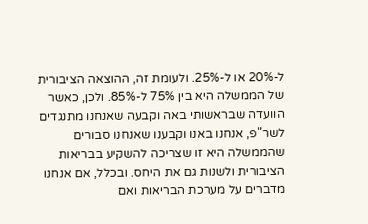ל-20% או ל-25%. ולעומת זה, ההוצאה הציבורית של הממשלה היא בין 75% ל-85%. ולכן, כאשר הוועדה שבראשותי באה וקבעה שאנחנו מתנגדים לשר"פ, אנחנו באנו וקבענו שאנחנו סבורים שהממשלה היא זו שצריכה להשקיע בבריאות הציבורית ולשנות גם את היחס. ובכלל, אם אנחנו מדברים על מערכת הבריאות ואם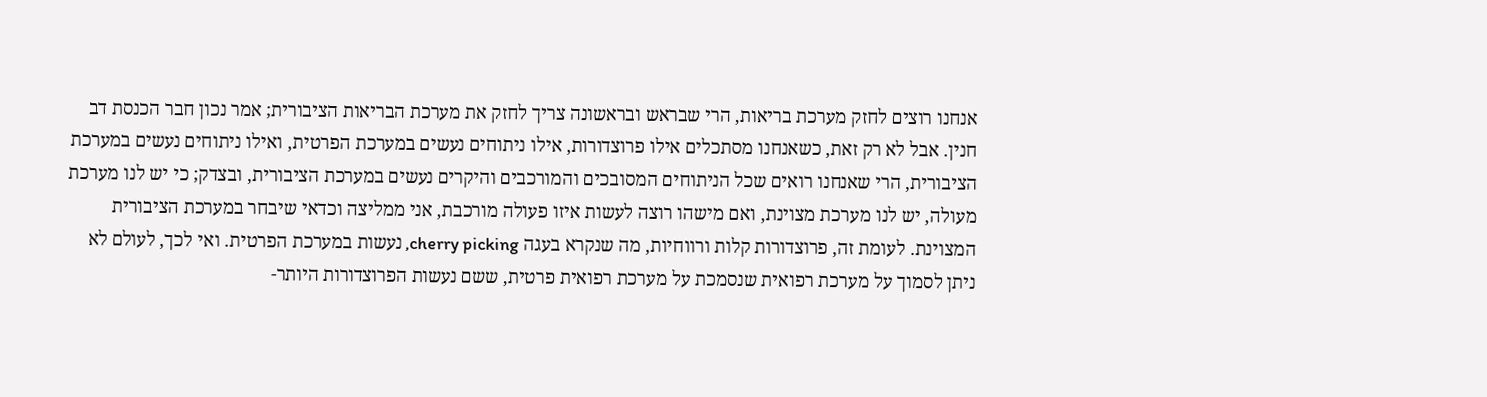אנחנו רוצים לחזק מערכת בריאות, הרי שבראש ובראשונה צריך לחזק את מערכת הבריאות הציבורית; אמר נכון חבר הכנסת דב חנין. אבל לא רק זאת, כשאנחנו מסתכלים אילו פרוצדורות, אילו ניתוחים נעשים במערכת הפרטית, ואילו ניתוחים נעשים במערכת הציבורית, הרי שאנחנו רואים שכל הניתוחים המסובכים והמורכבים והיקרים נעשים במערכת הציבורית, ובצדק; כי יש לנו מערכת מעולה, יש לנו מערכת מצוינת, ואם מישהו רוצה לעשות איזו פעולה מורכבת, אני ממליצה וכדאי שיבחר במערכת הציבורית המצוינת. לעומת זה, פרוצדורות קלות ורווחיות, מה שנקרא בעגה cherry picking, נעשות במערכת הפרטית. ואי לכך, לעולם לא ניתן לסמוך על מערכת רפואית שנסמכת על מערכת רפואית פרטית, ששם נעשות הפרוצדורות היותר-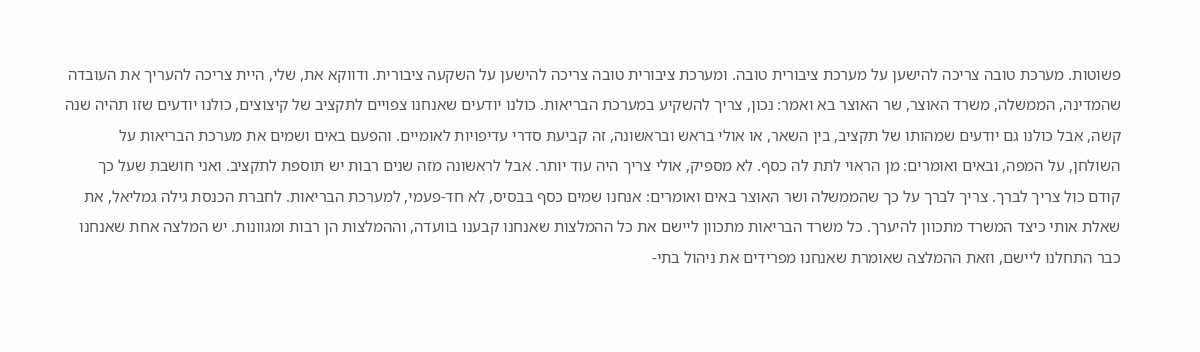פשוטות. מערכת טובה צריכה להישען על מערכת ציבורית טובה. ומערכת ציבורית טובה צריכה להישען על השקעה ציבורית. ודווקא את, שלי, היית צריכה להעריך את העובדה שהמדינה, הממשלה, משרד האוצר, שר האוצר בא ואמר: נכון, צריך להשקיע במערכת הבריאות. כולנו יודעים שאנחנו צפויים לתקציב של קיצוצים, כולנו יודעים שזו תהיה שנה קשה, אבל כולנו גם יודעים שמהותו של תקציב, בין השאר, או אולי בראש ובראשונה, זה קביעת סדרי עדיפויות לאומיים. והפעם באים ושמים את מערכת הבריאות על השולחן, על המפה, ובאים ואומרים: מן הראוי לתת לה כסף. לא מספיק, אולי צריך היה עוד יותר. אבל לראשונה מזה שנים רבות יש תוספת לתקציב. ואני חושבת שעל כך קודם כול צריך לברך. צריך לברך על כך שהממשלה ושר האוצר באים ואומרים: אנחנו שמים כסף בבסיס, לא חד-פעמי, למערכת הבריאות. לחברת הכנסת גילה גמליאל, את שאלת אותי כיצד המשרד מתכוון להיערך. כל משרד הבריאות מתכוון ליישם את כל ההמלצות שאנחנו קבענו בוועדה, וההמלצות הן רבות ומגוונות. יש המלצה אחת שאנחנו כבר התחלנו ליישם, וזאת ההמלצה שאומרת שאנחנו מפרידים את ניהול בתי-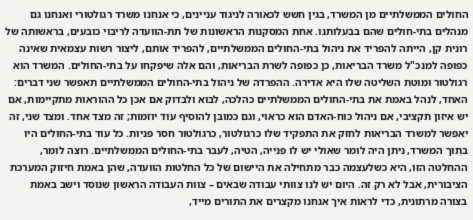החולים הממשלתיים מן המשרד, בגין חשש לכאורה לניגוד עניינים, כי אנחנו משרד רגולטורי ואנחנו גם מנהלים בתי-חולים שהם בבעלותנו. אחת המסקנות הראשונות של תת-הוועדה לריבוי כובעים, בראשותה של רונית קן, הייתה להפריד את ניהול בתי-החולים הממשלתיים, להפריד אותם, ליצור רשות עצמאית שאינה כפופה למנכ"ל משרד הבריאות, כן כפופה לשרת הבריאות, והם אלה שיפקחו על בתי-החולים. המשרד הוא רגולטור ומוטת השליטה שלו היא אדירה. ההפרדה של ניהול בתי-החולים הממשלתיים תאפשר שני דברים: האחד, לנהל באמת את בתי-החולים הממשלתיים כהלכה, לבוא ולבדוק אם אכן כל ההוראות מתקיימות, אם יש איזון תקציבי, אם ניהול כוח-האדם הוא כראוי, וגם כמובן להוסיף עוד יוזמות; זה מצד אחד. ומצד שני, זה יאפשר למשרד הבריאות לחזק את התפקיד שלו כרגולטור, כרגולטור חסר פניות. כל עוד בתי-החולים היו בתוך המשרד, ניתן היה לומר שאולי יש לו פנייה, הטיה, לעבר בתי-החולים הממשלתיים. רוצה לומר, ההחלטה הזו, היא כשלעצמה כבר מתחילה את היישום של כל החלטות הוועדה, שהן באמת חיזוק המערכת הציבורית, אבל לא רק זה. היום יש לנו צוותי עבודה שבאים – צוות העבודה הראשון שנוסד וישב באמת בצורה מרתונית, כדי לראות איך אנחנו מקצרים את התורים מייד,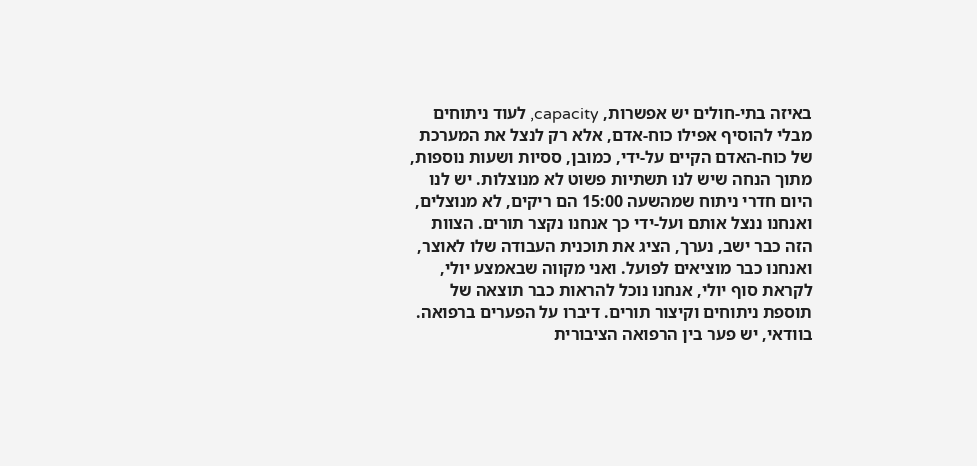באיזה בתי-חולים יש אפשרות, capacity, לעוד ניתוחים מבלי להוסיף אפילו כוח-אדם, אלא רק לנצל את המערכת של כוח-האדם הקיים על-ידי, כמובן, ססיות ושעות נוספות, מתוך הנחה שיש לנו תשתיות פשוט לא מנוצלות. יש לנו היום חדרי ניתוח שמהשעה 15:00 הם ריקים, לא מנוצלים, ואנחנו ננצל אותם ועל-ידי כך אנחנו נקצר תורים. הצוות הזה כבר ישב, נערך, הציג את תוכנית העבודה שלו לאוצר, ואנחנו כבר מוציאים לפועל. ואני מקווה שבאמצע יולי, לקראת סוף יולי, אנחנו נוכל להראות כבר תוצאה של תוספת ניתוחים וקיצור תורים. דיברו על הפערים ברפואה. בוודאי, יש פער בין הרפואה הציבורית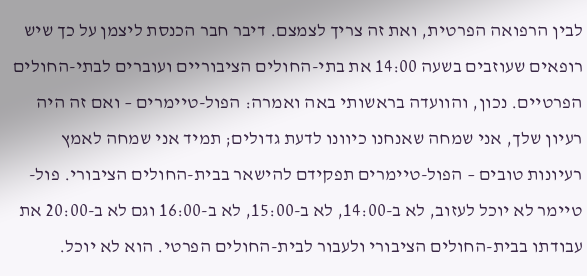לבין הרפואה הפרטית, ואת זה צריך לצמצם. דיבר חבר הכנסת ליצמן על כך שיש רופאים שעוזבים בשעה 14:00 את בתי-החולים הציבוריים ועוברים לבתי-החולים הפרטיים. נכון, והוועדה בראשותי באה ואמרה: הפול-טיימרים – ואם זה היה רעיון שלך, אני שמחה שאנחנו כיוונו לדעת גדולים; תמיד אני שמחה לאמץ רעיונות טובים – הפול-טיימרים תפקידם להישאר בבית-החולים הציבורי. פול-טיימר לא יוכל לעזוב, לא ב-14:00, לא ב-15:00, לא ב-16:00 וגם לא ב-20:00 את עבודתו בבית-החולים הציבורי ולעבור לבית-החולים הפרטי. הוא לא יוכל.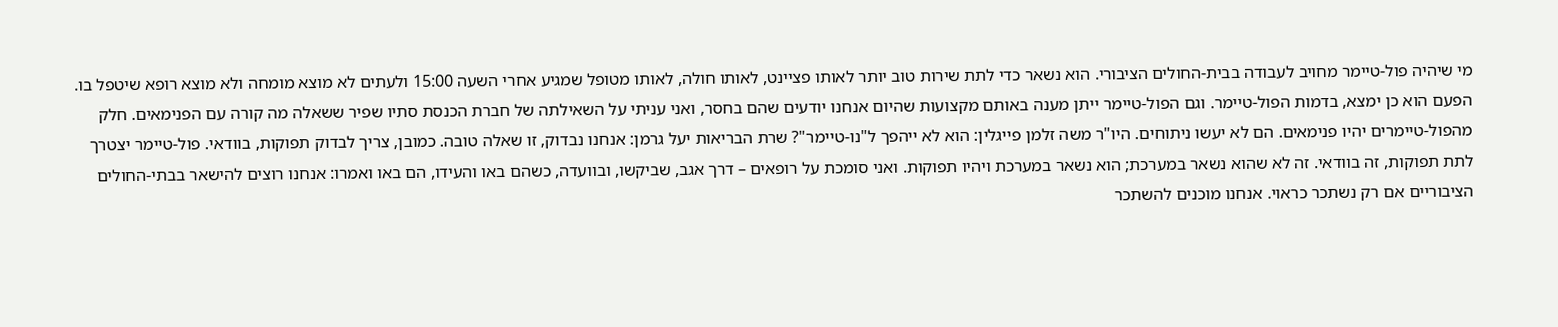מי שיהיה פול-טיימר מחויב לעבודה בבית-החולים הציבורי. הוא נשאר כדי לתת שירות טוב יותר לאותו פציינט, לאותו חולה, לאותו מטופל שמגיע אחרי השעה 15:00 ולעתים לא מוצא מומחה ולא מוצא רופא שיטפל בו. הפעם הוא כן ימצא, בדמות הפול-טיימר. וגם הפול-טיימר ייתן מענה באותם מקצועות שהיום אנחנו יודעים שהם בחסר, ואני עניתי על השאילתה של חברת הכנסת סתיו שפיר ששאלה מה קורה עם הפנימאים. חלק מהפול-טיימרים יהיו פנימאים. הם לא יעשו ניתוחים. היו"ר משה זלמן פייגלין: הוא לא ייהפך ל"נו-טיימר"? שרת הבריאות יעל גרמן: אנחנו נבדוק, זו שאלה טובה. כמובן, צריך לבדוק תפוקות, בוודאי. פול-טיימר יצטרך לתת תפוקות, זה בוודאי. זה לא שהוא נשאר במערכת; הוא נשאר במערכת ויהיו תפוקות. ואני סומכת על רופאים – דרך אגב, שביקשו, ובוועדה, כשהם באו והעידו, הם באו ואמרו: אנחנו רוצים להישאר בבתי-החולים הציבוריים אם רק נשתכר כראוי. אנחנו מוכנים להשתכר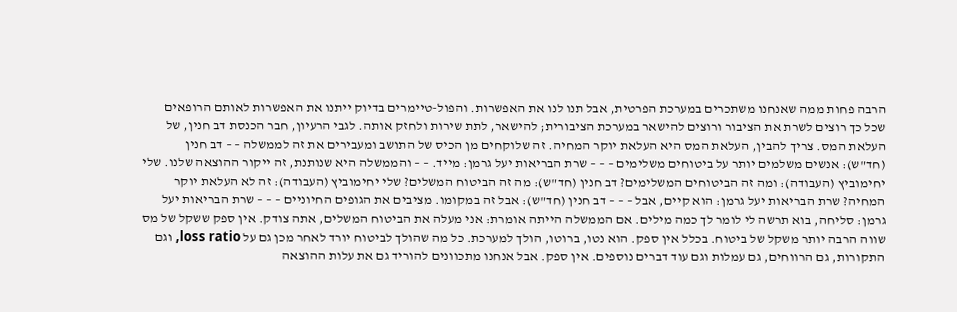הרבה פחות ממה שאנחנו משתכרים במערכת הפרטית, אבל תנו לנו את האפשרות. והפול-טיימרים בדיוק ייתנו את האפשרות לאותם הרופאים שכל כך רוצים לשרת את הציבור ורוצים להישאר במערכת הציבורית; להישאר, לתת שירות ולחזק אותה. לגבי הרעיון, חבר הכנסת דב חנין, של העלאת המס. צריך להבין, העלאת המס היא העלאת יוקר המחיה. זה שלוקחים מן הכיס של התושב ומעבירים את זה לממשלה – – דב חנין (חד"ש): אנשים משלמים יותר על ביטוחים משלימים – – – שרת הבריאות יעל גרמן: מייד. – – והממשלה היא שנותנת, זה ייקור ההוצאה שלנו. שלי יחימוביץ (העבודה): ומה זה הביטוחים המשלימים? דב חנין (חד"ש): מה זה הביטוח המשלים? שלי יחימוביץ (העבודה): זה לא העלאת יוקר המחיה? שרת הבריאות יעל גרמן: הוא קיים, אבל – – – דב חנין (חד"ש): אבל זה במקומו. מציבים את הגופים החיוניים – – – שרת הבריאות יעל גרמן: סליחה, בוא תרשה לי לומר לך כמה מילים. אם הממשלה הייתה אומרת: אני מעלה את הביטוח המשלים, אתה צודק. אין ספק ששקל של מס שווה הרבה יותר משקל של ביטוח. בכלל אין ספק. הוא נטו, ברוטו, הולך למערכת. כל מה שהולך לביטוח יורד לאחר מכן גם על loss ratio, וגם התקורות, גם הרווחים, גם עמלות וגם עוד דברים נוספים. אין ספק. אבל אנחנו מתכוונים להוריד גם את עלות ההוצאה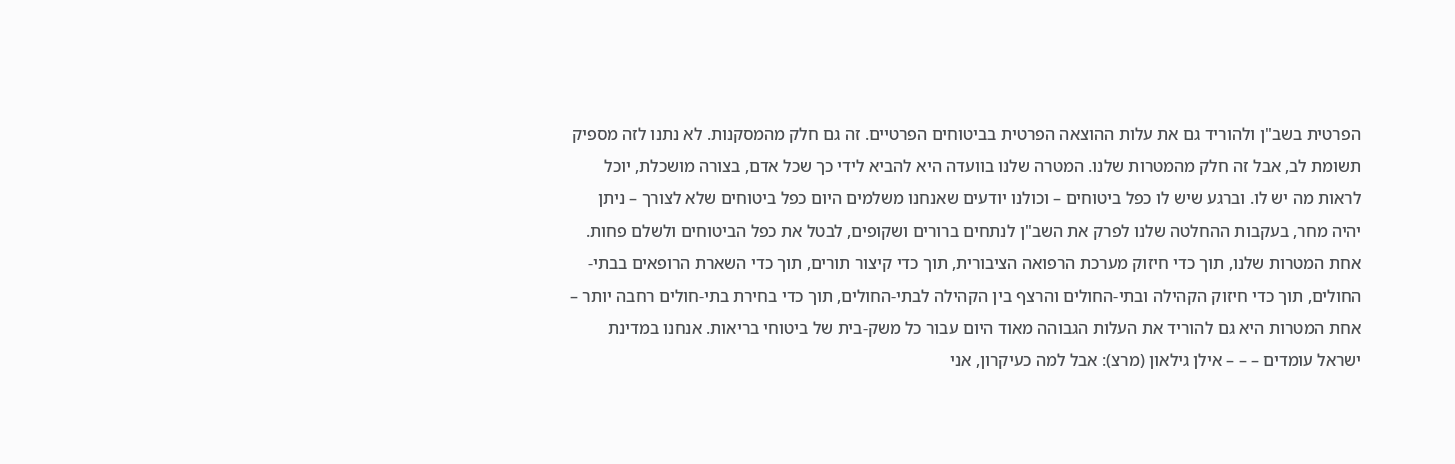הפרטית בשב"ן ולהוריד גם את עלות ההוצאה הפרטית בביטוחים הפרטיים. זה גם חלק מהמסקנות. לא נתנו לזה מספיק תשומת לב, אבל זה חלק מהמטרות שלנו. המטרה שלנו בוועדה היא להביא לידי כך שכל אדם, בצורה מושכלת, יוכל לראות מה יש לו. וברגע שיש לו כפל ביטוחים – וכולנו יודעים שאנחנו משלמים היום כפל ביטוחים שלא לצורך – ניתן יהיה מחר, בעקבות ההחלטה שלנו לפרק את השב"ן לנתחים ברורים ושקופים, לבטל את כפל הביטוחים ולשלם פחות. אחת המטרות שלנו, תוך כדי חיזוק מערכת הרפואה הציבורית, תוך כדי קיצור תורים, תוך כדי השארת הרופאים בבתי-החולים, תוך כדי חיזוק הקהילה ובתי-החולים והרצף בין הקהילה לבתי-החולים, תוך כדי בחירת בתי-חולים רחבה יותר – אחת המטרות היא גם להוריד את העלות הגבוהה מאוד היום עבור כל משק-בית של ביטוחי בריאות. אנחנו במדינת ישראל עומדים – – – אילן גילאון (מרצ): אבל למה כעיקרון, אני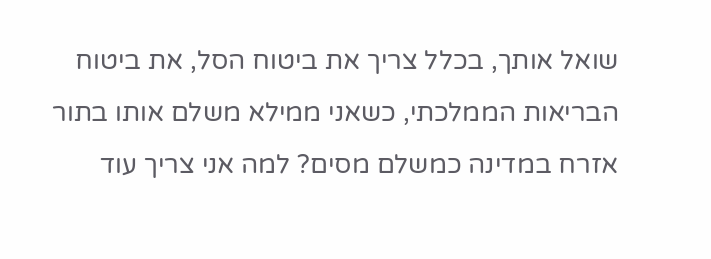שואל אותך, בכלל צריך את ביטוח הסל, את ביטוח הבריאות הממלכתי, כשאני ממילא משלם אותו בתור אזרח במדינה כמשלם מסים? למה אני צריך עוד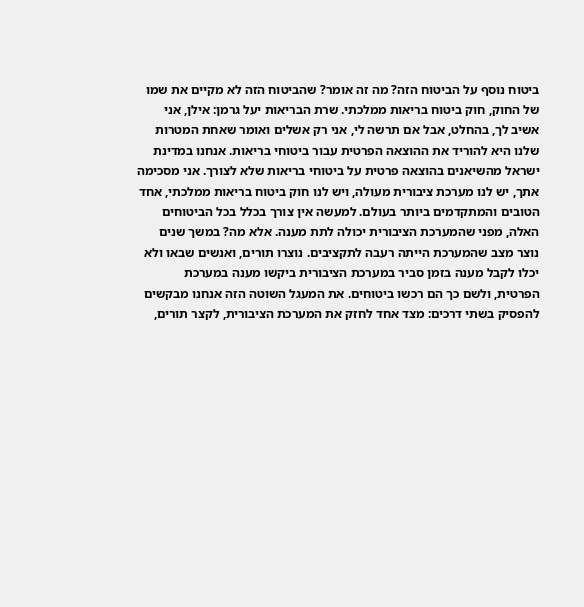ביטוח נוסף על הביטוח הזה? מה זה אומר? שהביטוח הזה לא מקיים את שמו של החוק, חוק ביטוח בריאות ממלכתי. שרת הבריאות יעל גרמן: אילן, אני אשיב לך, בהחלט, אבל אם תרשה לי, אני רק אשלים ואומר שאחת המטרות שלנו היא להוריד את ההוצאה הפרטית עבור ביטוחי בריאות. אנחנו במדינת ישראל מהשיאנים בהוצאה פרטית על ביטוחי בריאות שלא לצורך. אני מסכימה אתך, יש לנו מערכת ציבורית מעולה, ויש לנו חוק ביטוח בריאות ממלכתי, אחד הטובים והמתקדמים ביותר בעולם. למעשה אין צורך בכלל בכל הביטוחים האלה, מפני שהמערכת הציבורית יכולה לתת מענה. אלא מה? במשך שנים נוצר מצב שהמערכת הייתה רעבה לתקציבים. נוצרו תורים, ואנשים שבאו ולא יכלו לקבל מענה בזמן סביר במערכת הציבורית ביקשו מענה במערכת הפרטית, ולשם כך הם רכשו ביטוחים. את המעגל השוטה הזה אנחנו מבקשים להפסיק בשתי דרכים: מצד אחד לחזק את המערכת הציבורית, לקצר תורים,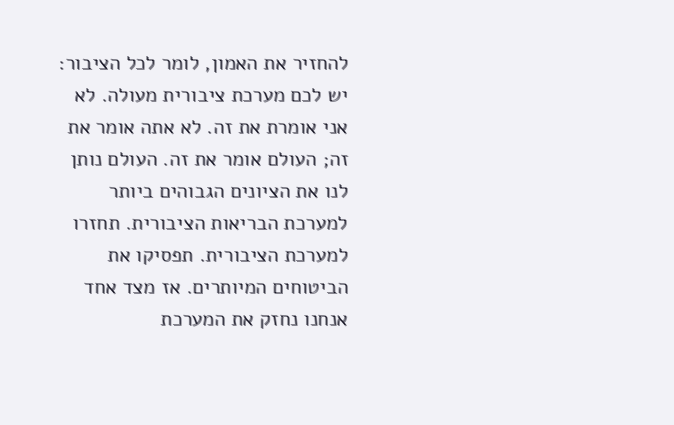להחזיר את האמון, לומר לכל הציבור: יש לכם מערכת ציבורית מעולה. לא אני אומרת את זה. לא אתה אומר את זה; העולם אומר את זה. העולם נותן לנו את הציונים הגבוהים ביותר למערכת הבריאות הציבורית. תחזרו למערכת הציבורית. תפסיקו את הביטוחים המיותרים. אז מצד אחד אנחנו נחזק את המערכת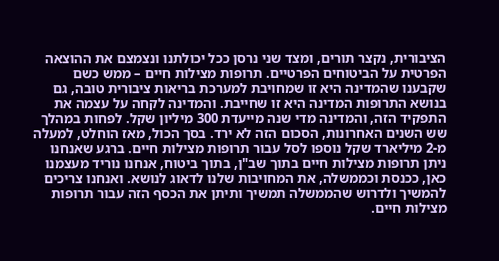הציבורית, נקצר תורים, ומצד שני נרסן ככל יכולתנו ונצמצם את ההוצאה הפרטית על הביטוחים הפרטיים. תרופות מצילות חיים – ממש כשם שקבענו שהמדינה היא זו שמחויבת למערכת בריאות ציבורית טובה, גם בנושא התרופות המדינה היא זו שחייבת. והמדינה לקחה על עצמה את התפקיד הזה, והמדינה מדי שנה מייעדת 300 מיליון שקל. לפחות במהלך שש השנים האחרונות, הסכום הזה לא ירד. בסך הכול, מאז הוחלט, למעלה מ-2 מיליארד שקל נוספו לסל עבור תרופות מצילות חיים. ברגע שאנחנו ניתן תרופות מצילות חיים בתוך שב"ן, בתוך ביטוח, אנחנו נוריד מעצמנו כאן, ככנסת וכממשלה, את המחויבות שלנו לדאוג לנושא. ואנחנו צריכים להמשיך ולדרוש שהממשלה תמשיך ותיתן את הכסף הזה עבור תרופות מצילות חיים.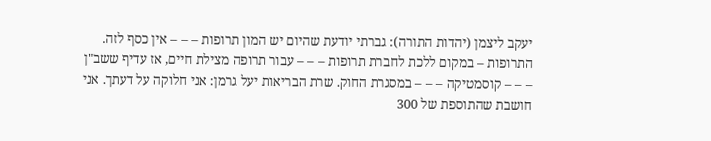יעקב ליצמן (יהדות התורה): גברתי יודעת שהיום יש המון תרופות – – – אין כסף לזה. התרופות – במקום ללכת לחברת תרופות – – – עבור תרופה מצילת חיים, אז עדיף ששב"ן – – – קוסמטיקה – – – במסגרת החוק. שרת הבריאות יעל גרמן: אני חלוקה על דעתך. אני חושבת שהתוספת של 300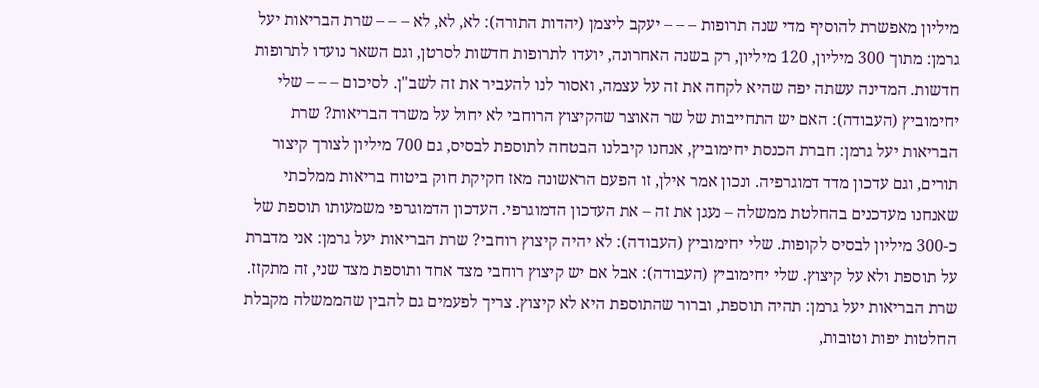מיליון מאפשרת להוסיף מדי שנה תרופות – – – יעקב ליצמן (יהדות התורה): לא, לא, לא – – – שרת הבריאות יעל גרמן: מתוך 300 מיליון, 120 מיליון, רק בשנה האחרונה, יועדו לתרופות חדשות לסרטן, וגם השאר נועדו לתרופות חדשות. המדינה עשתה יפה שהיא לקחה את זה על עצמה, ואסור לנו להעביר את זה לשב"ן. לסיכום – – – שלי יחימוביץ (העבודה): האם יש התחייבות של שר האוצר שהקיצוץ הרוחבי לא יחול על משרד הבריאות? שרת הבריאות יעל גרמן: חברת הכנסת יחימוביץ, אנחנו קיבלנו הבטחה לתוספת לבסיס, גם 700 מיליון לצורך קיצור תורים, וגם עדכון מדד דמוגרפיה. ונכון אמר אילן, זו הפעם הראשונה מאז חקיקת חוק ביטוח בריאות ממלכתי שאנחנו מעדכנים בהחלטת ממשלה – נעגן את זה – את העדכון הדמוגרפי. העדכון הדמוגרפי משמעותו תוספת של כ-300 מיליון לבסיס לקופות. שלי יחימוביץ (העבודה): לא יהיה קיצוץ רוחבי? שרת הבריאות יעל גרמן: אני מדברת על תוספת ולא על קיצוץ. שלי יחימוביץ (העבודה): אבל אם יש קיצוץ רוחבי מצד אחד ותוספת מצד שני, זה מתקזז. שרת הבריאות יעל גרמן: תהיה תוספת, וברור שהתוספת היא לא קיצוץ. צריך לפעמים גם להבין שהממשלה מקבלת החלטות יפות וטובות,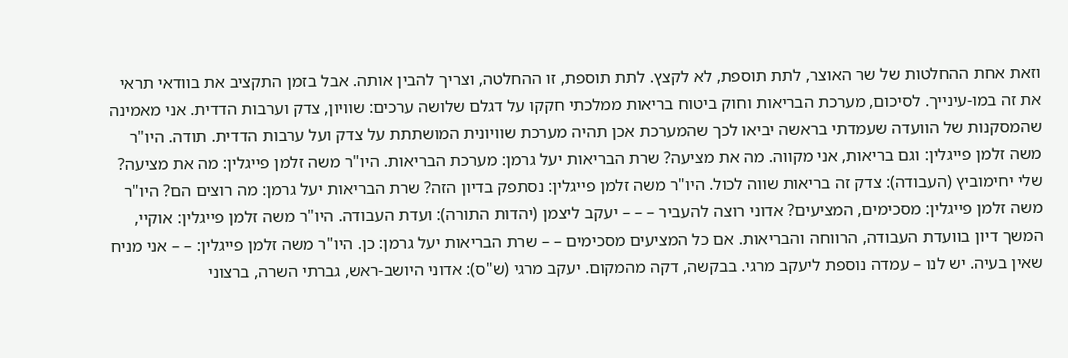וזאת אחת ההחלטות של שר האוצר, לתת תוספת, לא לקצץ. לתת תוספת, זו ההחלטה, וצריך להבין אותה. אבל בזמן התקציב את בוודאי תראי את זה במו-עינייך. לסיכום, מערכת הבריאות וחוק ביטוח בריאות ממלכתי חקקו על דגלם שלושה ערכים: שוויון, צדק וערבות הדדית. אני מאמינה שהמסקנות של הוועדה שעמדתי בראשה יביאו לכך שהמערכת אכן תהיה מערכת שוויונית המושתתת על צדק ועל ערבות הדדית. תודה. היו"ר משה זלמן פייגלין: וגם בריאות, אני מקווה. מה את מציעה? שרת הבריאות יעל גרמן: מערכת הבריאות. היו"ר משה זלמן פייגלין: מה את מציעה? שלי יחימוביץ (העבודה): צדק זה בריאות שווה לכול. היו"ר משה זלמן פייגלין: נסתפק בדיון הזה? שרת הבריאות יעל גרמן: מה רוצים הם? היו"ר משה זלמן פייגלין: מסכימים, המציעים? אדוני רוצה להעביר – – – יעקב ליצמן (יהדות התורה): ועדת העבודה. היו"ר משה זלמן פייגלין: אוקיי, המשך דיון בוועדת העבודה, הרווחה והבריאות. אם כל המציעים מסכימים – – שרת הבריאות יעל גרמן: כן. היו"ר משה זלמן פייגלין: – – אני מניח שאין בעיה. יש לנו – עמדה נוספת ליעקב מרגי. בבקשה, דקה מהמקום. יעקב מרגי (ש"ס): אדוני היושב-ראש, גברתי השרה, ברצוני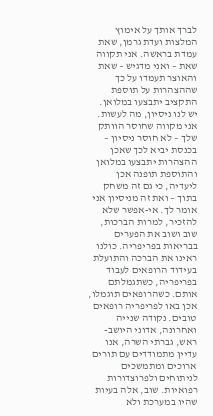לברך אותך על אימוץ המלצות ועדת גרמן, שאת עמדת בראשה. אני תקווה שאת – ואני מדגיש – שאת והאוצר תעמדו על כך שההצהרות על תוספת התקציב יתבצעו במלואן. יש לנו ניסיון, מה לעשות. אני מקווה שחוסר הוותק שלך – לא חוסר ניסיון – בכנסת יביא לכך שאכן ההצהרות יתבצעו במלואן והתוספת תופנה אכן ליעדיה, כי גם זה משחק בתוך – ואת זה מניסיון אני אומר לך. אי-אפשר שלא להזכיר, למרות הברכות, שוב ושוב את הפערים בבריאות בפריפריה. כולנו ראינו את הברכה והתועלת בעידוד הרופאים לעבוד בפריפריה, כשתגמלתם אותם. כשהרופאים תוגמלו, אכן באו לפריפריה רופאים טובים. נקודה שנייה ואחרונה, אדוני היושב-ראש, גברתי השרה, אנו עדיין מתמודדים עם תורים ארוכים ומתמשכים לניתוחים ולפרוצדורות רפואיות. שוב, אלה בעיות שהיו במערכת ולא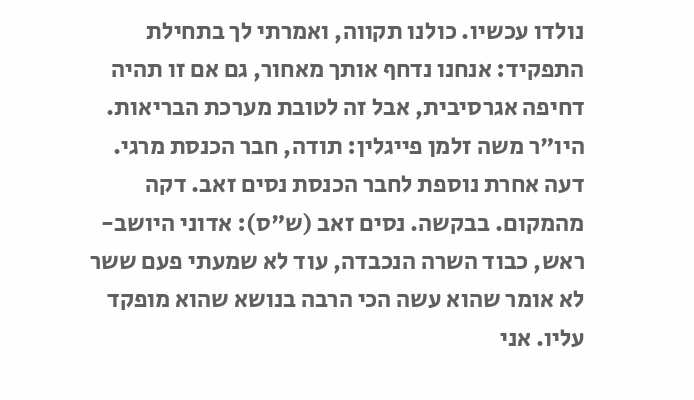נולדו עכשיו. כולנו תקווה, ואמרתי לך בתחילת התפקיד: אנחנו נדחף אותך מאחור, גם אם זו תהיה דחיפה אגרסיבית, אבל זה לטובת מערכת הבריאות. היו"ר משה זלמן פייגלין: תודה, חבר הכנסת מרגי. דעה אחרת נוספת לחבר הכנסת נסים זאב. דקה מהמקום. בבקשה. נסים זאב (ש"ס): אדוני היושב-ראש, כבוד השרה הנכבדה, עוד לא שמעתי פעם ששר לא אומר שהוא עשה הכי הרבה בנושא שהוא מופקד עליו. אני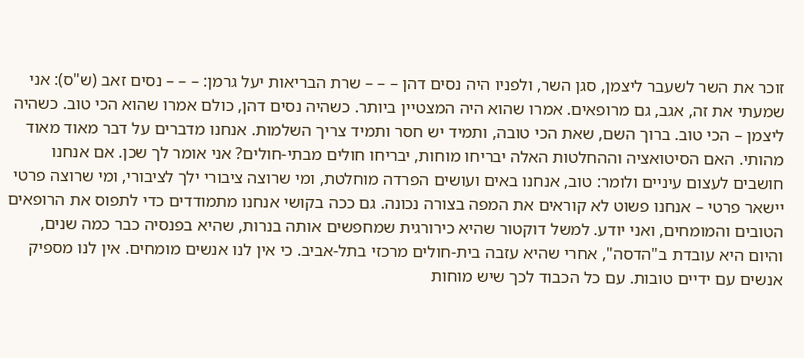זוכר את השר לשעבר ליצמן, סגן השר, ולפניו היה נסים דהן – – – שרת הבריאות יעל גרמן: – – – נסים זאב (ש"ס): אני שמעתי את זה, אגב, גם מרופאים. אמרו שהוא היה המצטיין ביותר. כשהיה נסים דהן, כולם אמרו שהוא הכי טוב. כשהיה ליצמן – הכי טוב. ברוך השם, שאת הכי טובה, ותמיד יש חסר ותמיד צריך השלמות. אנחנו מדברים על דבר מאוד מאוד מהותי. האם הסיטואציה וההחלטות האלה יבריחו מוחות, יבריחו חולים מבתי-חולים? אני אומר לך שכן. אם אנחנו חושבים לעצום עיניים ולומר: טוב, אנחנו באים ועושים הפרדה מוחלטת, ומי שרוצה ציבורי ילך לציבורי, ומי שרוצה פרטי יישאר פרטי – אנחנו פשוט לא קוראים את המפה בצורה נכונה. גם ככה בקושי אנחנו מתמודדים כדי לתפוס את הרופאים הטובים והמומחים, ואני יודע. למשל דוקטור שהיא כירורגית שמחפשים אותה בנרות, שהיא בפנסיה כבר כמה שנים, והיום היא עובדת ב"הדסה", אחרי שהיא עזבה בית-חולים מרכזי בתל-אביב. כי אין לנו אנשים מומחים. אין לנו מספיק אנשים עם ידיים טובות. עם כל הכבוד לכך שיש מוחות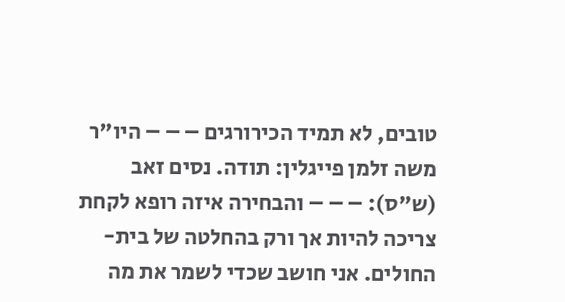טובים, לא תמיד הכירורגים – – – היו"ר משה זלמן פייגלין: תודה. נסים זאב (ש"ס): – – – והבחירה איזה רופא לקחת צריכה להיות אך ורק בהחלטה של בית-החולים. אני חושב שכדי לשמר את מה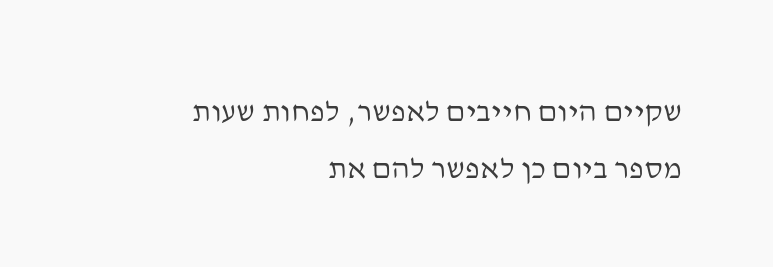שקיים היום חייבים לאפשר, לפחות שעות מספר ביום כן לאפשר להם את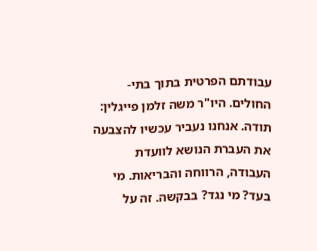עבודתם הפרטית בתוך בתי-החולים. היו"ר משה זלמן פייגלין: תודה. אנחנו נעביר עכשיו להצבעה את העברת הנושא לוועדת העבודה, הרווחה והבריאות. מי בעד? מי נגד? בבקשה. זה על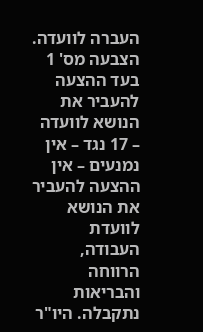העברה לוועדה. הצבעה מס' 1 בעד ההצעה להעביר את הנושא לוועדה – 17 נגד – אין נמנעים – אין ההצעה להעביר את הנושא לוועדת העבודה, הרווחה והבריאות נתקבלה. היו"ר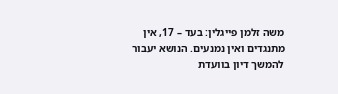משה זלמן פייגלין: בעד – 17, אין מתנגדים ואין נמנעים. הנושא יעבור להמשך דיון בוועדת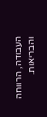העבודה, הרווחה והבריאות.